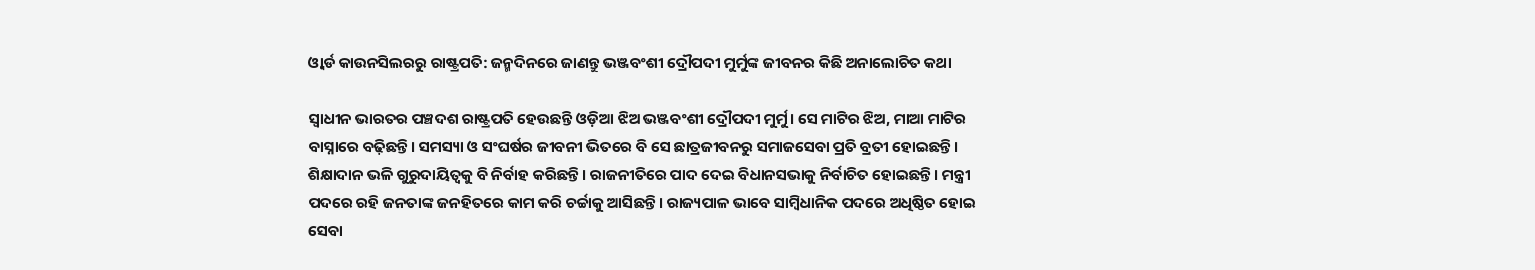ଓ୍ୱାର୍ଡ କାଉନସିଲରରୁ ରାଷ୍ଟ୍ରପତି: ଜନ୍ମଦିନରେ ଜାଣନ୍ତୁ ଭଞ୍ଜବଂଶୀ ଦ୍ରୌପଦୀ ମୁର୍ମୁଙ୍କ ଜୀବନର କିଛି ଅନାଲୋଚିତ କଥା

ସ୍ୱାଧୀନ ଭାରତର ପଞ୍ଚଦଶ ରାଷ୍ଟ୍ରପତି ହେଉଛନ୍ତି ଓଡ଼ିଆ ଝିଅ ଭଞ୍ଜବଂଶୀ ଦ୍ରୌପଦୀ ମୁର୍ମୁ। ସେ ମାଟିର ଝିଅ, ମାଆ ମାଟିର ବାସ୍ନାରେ ବଢ଼ିଛନ୍ତି। ସମସ୍ୟା ଓ ସଂଘର୍ଷର ଜୀବନୀ ଭିତରେ ବି ସେ ଛାତ୍ରଜୀବନରୁ ସମାଜସେବା ପ୍ରତି ବ୍ରତୀ ହୋଇଛନ୍ତି। ଶିକ୍ଷାଦାନ ଭଳି ଗୁରୁଦାୟିତ୍ୱକୁ ବି ନିର୍ବାହ କରିଛନ୍ତି। ରାଜନୀତିରେ ପାଦ ଦେଇ ବିଧାନସଭାକୁ ନିର୍ବାଚିତ ହୋଇଛନ୍ତି। ମନ୍ତ୍ରୀ ପଦରେ ରହି ଜନତାଙ୍କ ଜନହିତରେ କାମ କରି ଚର୍ଚ୍ଚାକୁ ଆସିଛନ୍ତି। ରାଜ୍ୟପାଳ ଭାବେ ସାମ୍ବିଧାନିକ ପଦରେ ଅଧିଷ୍ଠିତ ହୋଇ ସେବା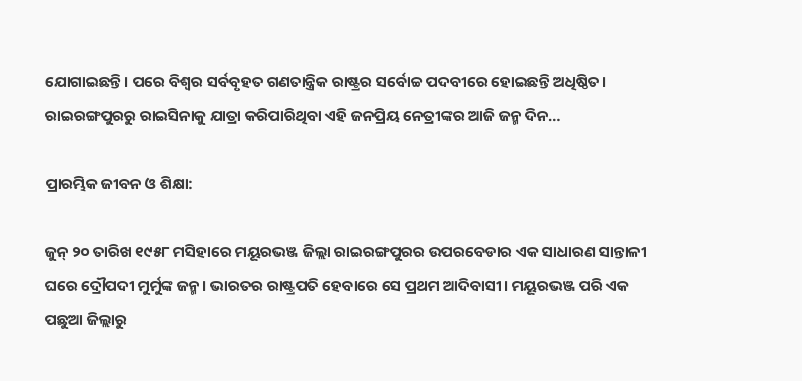ଯୋଗାଇଛନ୍ତି। ପରେ ବିଶ୍ୱର ସର୍ବବୃହତ ଗଣତାନ୍ତ୍ରିକ ରାଷ୍ଟ୍ରର ସର୍ବୋଚ୍ଚ ପଦବୀରେ ହୋଇଛନ୍ତି ଅଧିଷ୍ଠିତ। ରାଇରଙ୍ଗପୁରରୁ ରାଇସିନାକୁ ଯାତ୍ରା କରିପାରିଥିବା ଏହି ଜନପ୍ରିୟ ନେତ୍ରୀଙ୍କର ଆଜି ଜନ୍ମ ଦିନ…

ପ୍ରାରମ୍ଭିକ ଜୀବନ ଓ ଶିକ୍ଷା:

ଜୁନ୍‌ ୨୦ ତାରିଖ ୧୯୫୮ ମସିହାରେ ମୟୂରଭଞ୍ଜ ଜିଲ୍ଲା ରାଇରଙ୍ଗପୁରର ଉପରବେଡାର ଏକ ସାଧାରଣ ସାନ୍ତାଳୀ ଘରେ ଦ୍ରୌପଦୀ ମୁର୍ମୁଙ୍କ ଜନ୍ମ। ଭାରତର ରାଷ୍ଟ୍ରପତି ହେବାରେ ସେ ପ୍ରଥମ ଆଦିବାସୀ। ମୟୂରଭଞ୍ଜ ପରି ଏକ ପଛୁଆ ଜିଲ୍ଲାରୁ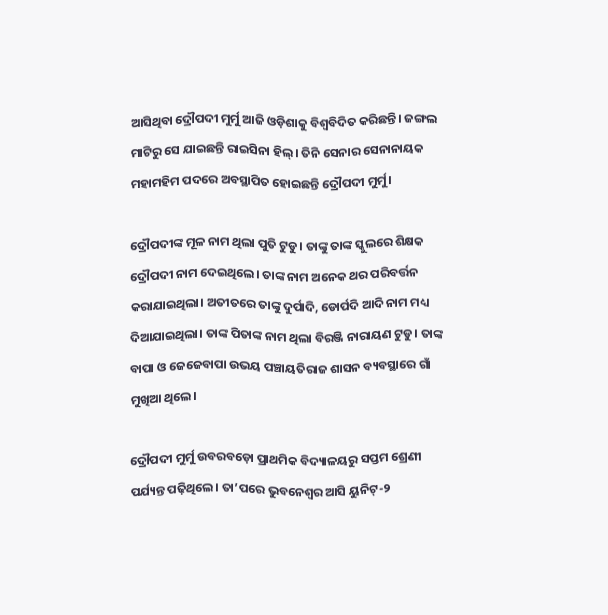ଆସିଥିବା ଦ୍ରୌପଦୀ ମୁର୍ମୁ ଆଜି ଓଡ଼ିଶାକୁ ବିଶ୍ୱବିଦିତ କରିଛନ୍ତି। ଜଙ୍ଗଲ ମାଟିରୁ ସେ ଯାଇଛନ୍ତି ରାଇସିନା ହିଲ୍‌। ତିନି ସେନାର ସେନାନାୟକ ମହାମହିମ ପଦରେ ଅବସ୍ଥାପିତ ହୋଇଛନ୍ତି ଦ୍ରୌପଦୀ ମୁର୍ମୁ।

ଦ୍ରୌପଦୀଙ୍କ ମୂଳ ନାମ ଥିଲା ପୁତି ଟୁଡୁ। ତାଙ୍କୁ ତାଙ୍କ ସ୍କୁଲରେ ଶିକ୍ଷକ ଦ୍ରୌପଦୀ ନାମ ଦେଇଥିଲେ। ତାଙ୍କ ନାମ ଅନେକ ଥର ପରିବର୍ତ୍ତନ କରାଯାଇଥିଲା। ଅତୀତରେ ତାଙ୍କୁ ଦୁର୍ପାଦି, ଡୋର୍ପଦି ଆଦି ନାମ ମଧ୍ୟ ଦିଆଯାଇଥିଲା। ତାଙ୍କ ପିତାଙ୍କ ନାମ ଥିଲା ବିରଞ୍ଜି ନାରାୟଣ ଟୁଡୁ। ତାଙ୍କ ବାପା ଓ ଜେଜେବାପା ଉଭୟ ପଞ୍ଚାୟତିରାଜ ଶାସନ ବ୍ୟବସ୍ଥାରେ ଗାଁ ମୁଖିଆ ଥିଲେ।

ଦ୍ରୌପଦୀ ମୁର୍ମୁ ଉବରବଡ଼ୋ ପ୍ରାଥମିକ ବିଦ୍ୟାଳୟରୁ ସପ୍ତମ ଶ୍ରେଣୀ ପର୍ଯ୍ୟନ୍ତ ପଢ଼ିଥିଲେ। ତା’ପରେ ଭୁବନେଶ୍ୱର ଆସି ୟୁନିଟ୍‌-୨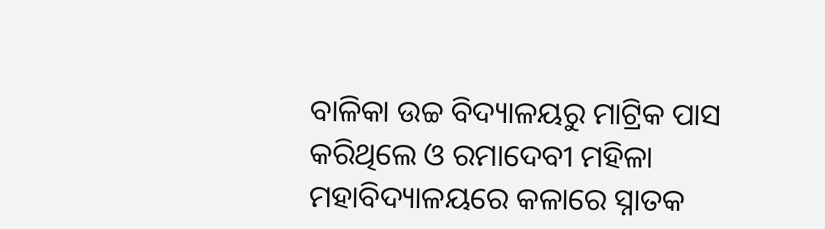ବାଳିକା ଉଚ୍ଚ ବିଦ୍ୟାଳୟରୁ ମାଟ୍ରିକ ପାସ କରିଥିଲେ ଓ ରମାଦେବୀ ମହିଳା ମହାବିଦ୍ୟାଳୟରେ କଳାରେ ସ୍ନାତକ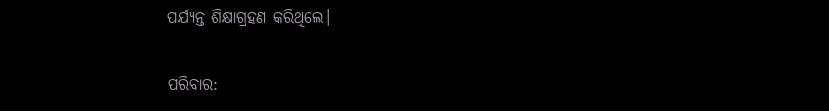ପର୍ଯ୍ୟନ୍ତ ଶିକ୍ଷାଗ୍ରହଣ କରିଥିଲେ।

ପରିବାର: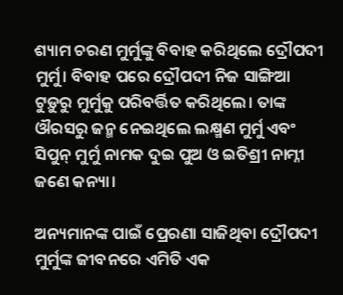ଶ୍ୟାମ ଚରଣ ମୁର୍ମୁଙ୍କୁ ବିବାହ କରିଥିଲେ ଦ୍ରୌପଦୀ ମୁର୍ମୁ। ବିବାହ ପରେ ଦ୍ରୌପଦୀ ନିଜ ସାଙ୍ଗିଆ ଟୁଡ଼ୁରୁ ମୁର୍ମୁକୁ ପରିବର୍ତ୍ତିତ କରିଥିଲେ। ତାଙ୍କ ଔରସରୁ ଜନ୍ମ ନେଇଥିଲେ ଲକ୍ଷ୍ମଣ ମୁର୍ମୁ ଏବଂ ସିପୁନ୍‌ ମୁର୍ମୁ ନାମକ ଦୁଇ ପୁଅ ଓ ଇତିଶ୍ରୀ ନାମ୍ନୀ ଜଣେ କନ୍ୟା।

ଅନ୍ୟମାନଙ୍କ ପାଇଁ ପ୍ରେରଣା ସାଜିଥିବା ଦ୍ରୌପଦୀ ମୁର୍ମୁଙ୍କ ଜୀବନରେ ଏମିତି ଏକ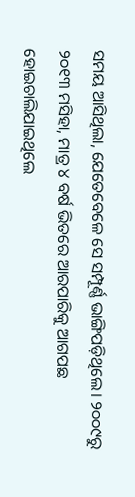ସମୟ ଆସିଥିଲା, ଯେତେବେଳେ ସେ ସମ୍ପୂର୍ଣ୍ଣ ଭାଙ୍ଗିପଡ଼ିଥିଲେ। ୨୦୦୯ରୁ ୨୦୧୩ ମସିହା, ମାତ୍ର ୪ ବର୍ଷ ଭିତରେ ଆରପାରିକୁ ଆଗପଛ ହୋଇଚାଲିଯାଇଥିଲେ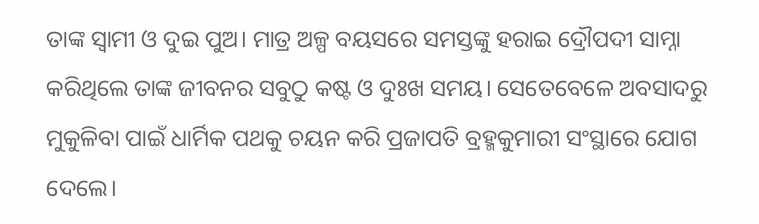ତାଙ୍କ ସ୍ୱାମୀ ଓ ଦୁଇ ପୁଅ। ମାତ୍ର ଅଳ୍ପ ବୟସରେ ସମସ୍ତଙ୍କୁ ହରାଇ ଦ୍ରୌପଦୀ ସାମ୍ନା କରିଥିଲେ ତାଙ୍କ ଜୀବନର ସବୁଠୁ କଷ୍ଟ ଓ ଦୁଃଖ ସମୟ। ସେତେବେଳେ ଅବସାଦରୁ ମୁକୁଳିବା ପାଇଁ ଧାର୍ମିକ ପଥକୁ ଚୟନ କରି ପ୍ରଜାପତି ବ୍ରହ୍ମକୁମାରୀ ସଂସ୍ଥାରେ ଯୋଗ ଦେଲେ।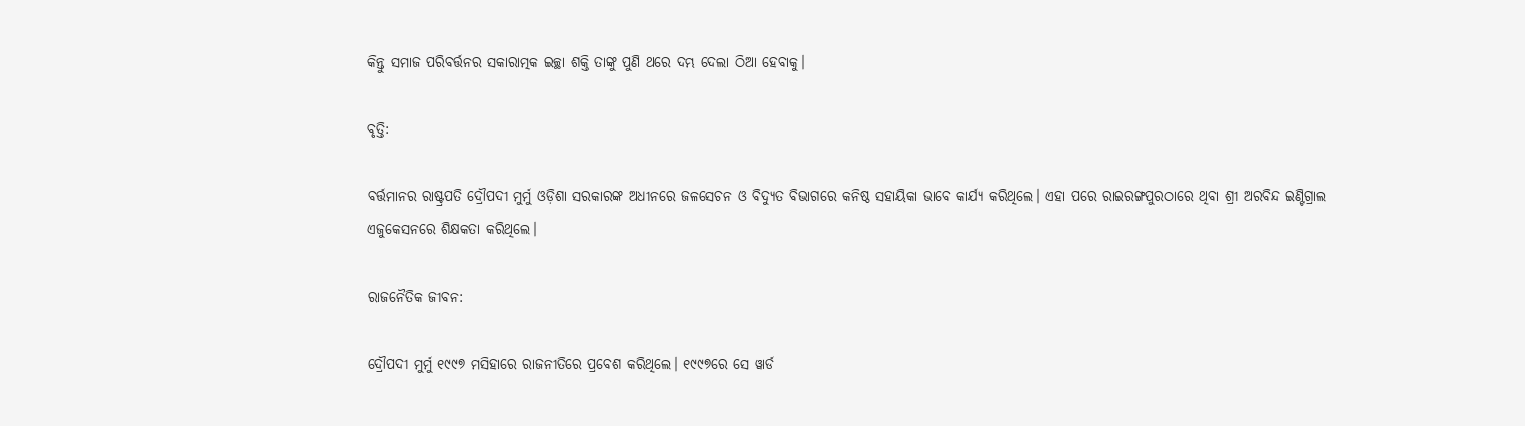କିନ୍ତୁ ସମାଜ ପରିବର୍ତ୍ତନର ସକାରାତ୍ମକ ଇଚ୍ଛା ଶକ୍ତି ତାଙ୍କୁ ପୁଣି ଥରେ ଦମ୍ଭ ଦେଲା ଠିଆ ହେବାକୁ।

ବୃତ୍ତି:

ବର୍ତ୍ତମାନର ରାଷ୍ଟ୍ରପତି ଦ୍ରୌପଦୀ ମୁର୍ମୁ ଓଡ଼ିଶା ସରକାରଙ୍କ ଅଧୀନରେ ଜଳସେଚନ ଓ ବିଦ୍ୟୁତ ବିଭାଗରେ କନିଷ୍ଠ ସହାୟିକା ଭାବେ କାର୍ଯ୍ୟ କରିଥିଲେ। ଏହା ପରେ ରାଇରଙ୍ଗପୁରଠାରେ ଥିବା ଶ୍ରୀ ଅରବିନ୍ଦ ଇଣ୍ଟିଗ୍ରାଲ ଏଜୁକେସନରେ ଶିକ୍ଷକତା କରିଥିଲେ।

ରାଜନୈତିକ ଜୀବନ:

ଦ୍ରୌପଦୀ ମୁର୍ମୁ ୧୯୯୭ ମସିହାରେ ରାଜନୀତିରେ ପ୍ରବେଶ କରିଥିଲେ। ୧୯୯୭ରେ ସେ ୱାର୍ଡ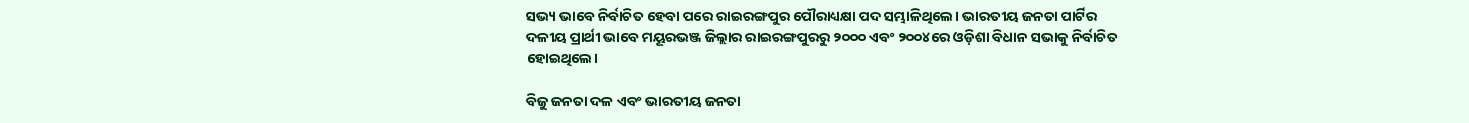ସଭ୍ୟ ଭାବେ ନିର୍ବାଚିତ ହେବା ପରେ ରାଇରଙ୍ଗପୁର ପୌରାଧ୍ୟକ୍ଷା ପଦ ସମ୍ଭାଳିଥିଲେ। ଭାରତୀୟ ଜନତା ପାର୍ଟିର ଦଳୀୟ ପ୍ରାର୍ଥୀ ଭାବେ ମୟୂରଭଞ୍ଜ ଜିଲ୍ଲାର ରାଇରଙ୍ଗପୁରରୁ ୨୦୦୦ ଏବଂ ୨୦୦୪ରେ ଓଡ଼ିଶା ବିଧାନ ସଭାକୁ ନିର୍ବାଚିତ ହୋଇଥିଲେ।

ବିଜୁ ଜନତା ଦଳ ଏବଂ ଭାରତୀୟ ଜନତା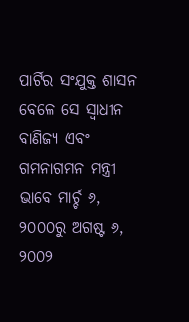ପାର୍ଟିର ସଂଯୁକ୍ତ ଶାସନ ବେଳେ ସେ ସ୍ୱାଧୀନ ବାଣିଜ୍ୟ ଏବଂ ଗମନାଗମନ ମନ୍ତ୍ରୀ ଭାବେ ମାର୍ଚ୍ଚ ୬, ୨୦୦୦ରୁ ଅଗଷ୍ଟ ୬, ୨୦୦୨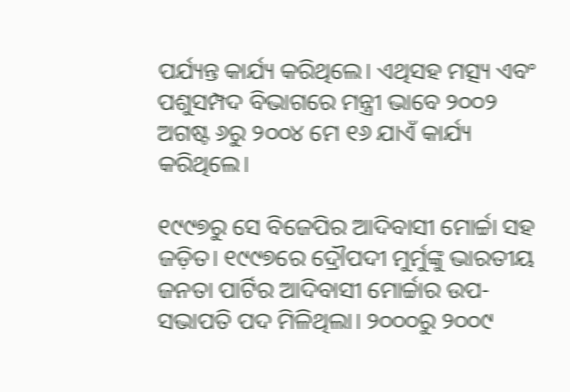ପର୍ଯ୍ୟନ୍ତ କାର୍ଯ୍ୟ କରିଥିଲେ। ଏଥିସହ ମତ୍ସ୍ୟ ଏବଂ ପଶୁସମ୍ପଦ ବିଭାଗରେ ମନ୍ତ୍ରୀ ଭାବେ ୨୦୦୨ ଅଗଷ୍ଟ ୬ରୁ ୨୦୦୪ ମେ ୧୬ ଯାଏଁ କାର୍ଯ୍ୟ କରିଥିଲେ।

୧୯୯୭ରୁ ସେ ବିଜେପିର ଆଦିବାସୀ ମୋର୍ଚ୍ଚା ସହ ଜଡ଼ିତ। ୧୯୯୭ରେ ଦ୍ରୌପଦୀ ମୁର୍ମୁଙ୍କୁ ଭାରତୀୟ ଜନତା ପାର୍ଟିର ଆଦିବାସୀ ମୋର୍ଚ୍ଚାର ଉପ-ସଭାପତି ପଦ ମିଳିଥିଲା। ୨୦୦୦ରୁ ୨୦୦୯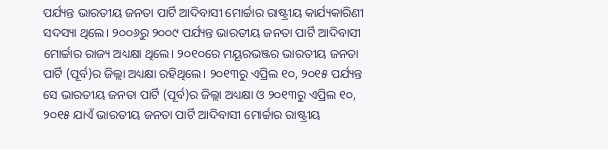ପର୍ଯ୍ୟନ୍ତ ଭାରତୀୟ ଜନତା ପାର୍ଟି ଆଦିବାସୀ ମୋର୍ଚ୍ଚାର ରାଷ୍ଟ୍ରୀୟ କାର୍ଯ୍ୟକାରିଣୀ ସଦସ୍ୟା ଥିଲେ। ୨୦୦୬ରୁ ୨୦୦୯ ପର୍ଯ୍ୟନ୍ତ ଭାରତୀୟ ଜନତା ପାର୍ଟି ଆଦିବାସୀ ମୋର୍ଚ୍ଚାର ରାଜ୍ୟ ଅଧ୍ୟକ୍ଷା ଥିଲେ। ୨୦୧୦ରେ ମୟୂରଭଞ୍ଜର ଭାରତୀୟ ଜନତା ପାର୍ଟି (ପୂର୍ବ)ର ଜିଲ୍ଲା ଅଧ୍ୟକ୍ଷା ରହିଥିଲେ। ୨୦୧୩ରୁ ଏପ୍ରିଲ ୧୦, ୨୦୧୫ ପର୍ଯ୍ୟନ୍ତ ସେ ଭାରତୀୟ ଜନତା ପାର୍ଟି (ପୂର୍ବ)ର ଜିଲ୍ଲା ଅଧ୍ୟକ୍ଷା ଓ ୨୦୧୩ରୁ ଏପ୍ରିଲ ୧୦, ୨୦୧୫ ଯାଏଁ ଭାରତୀୟ ଜନତା ପାର୍ଟି ଆଦିବାସୀ ମୋର୍ଚ୍ଚାର ରାଷ୍ଟ୍ରୀୟ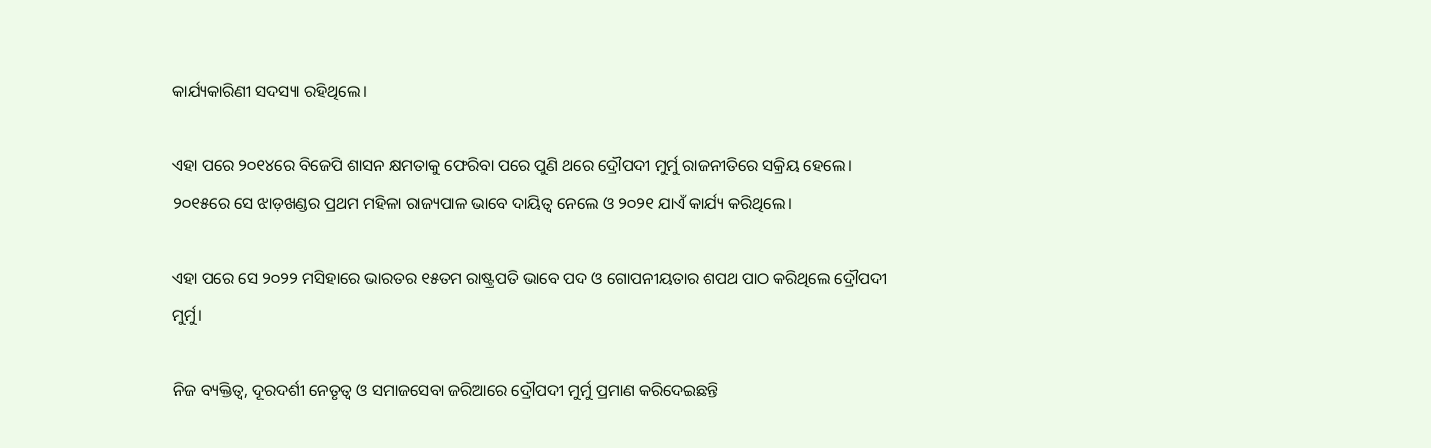କାର୍ଯ୍ୟକାରିଣୀ ସଦସ୍ୟା ରହିଥିଲେ।

ଏହା ପରେ ୨୦୧୪ରେ ବିଜେପି ଶାସନ କ୍ଷମତାକୁ ଫେରିବା ପରେ ପୁଣି ଥରେ ଦ୍ରୌପଦୀ ମୁର୍ମୁ ରାଜନୀତିରେ ସକ୍ରିୟ ହେଲେ। ୨୦୧୫ରେ ସେ ଝାଡ଼ଖଣ୍ଡର ପ୍ରଥମ ମହିଳା ରାଜ୍ୟପାଳ ଭାବେ ଦାୟିତ୍ୱ ନେଲେ ଓ ୨୦୨୧ ଯାଏଁ କାର୍ଯ୍ୟ କରିଥିଲେ।

ଏହା ପରେ ସେ ୨୦୨୨ ମସିହାରେ ଭାରତର ୧୫ତମ ରାଷ୍ଟ୍ରପତି ଭାବେ ପଦ ଓ ଗୋପନୀୟତାର ଶପଥ ପାଠ କରିଥିଲେ ଦ୍ରୌପଦୀ ମୁର୍ମୁ।

ନିଜ ବ୍ୟକ୍ତିତ୍ୱ, ଦୂରଦର୍ଶୀ ନେତୃତ୍ୱ ଓ ସମାଜସେବା ଜରିଆରେ ଦ୍ରୌପଦୀ ମୁର୍ମୁ ପ୍ରମାଣ କରିଦେଇଛନ୍ତି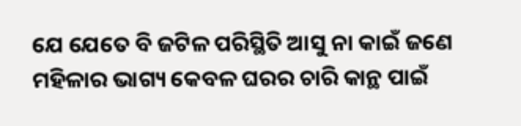ଯେ ଯେତେ ବି ଜଟିଳ ପରିସ୍ଥିତି ଆସୁ ନା କାଇଁ ଜଣେ ମହିଳାର ଭାଗ୍ୟ କେବଳ ଘରର ଚାରି କାନ୍ଥ ପାଇଁ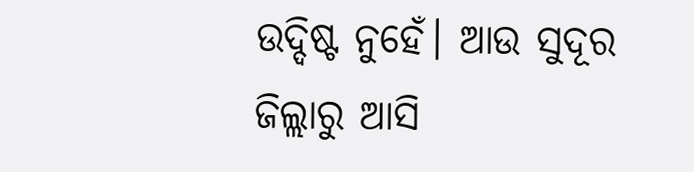ଉଦ୍ଦିଷ୍ଟ ନୁହେଁ। ଆଉ ସୁଦୂର ଜିଲ୍ଲାରୁ ଆସି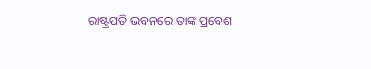ରାଷ୍ଟ୍ରପତି ଭବନରେ ତାଙ୍କ ପ୍ରବେଶ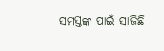ସମସ୍ତଙ୍କ ପାଇଁ ସାଜିଛି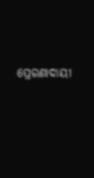ପ୍ରେରଣାଦାୟୀ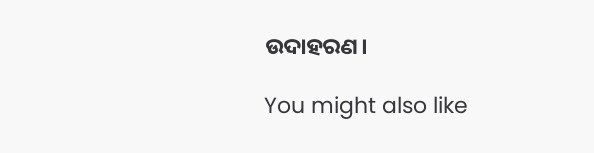ଉଦାହରଣ।

You might also like